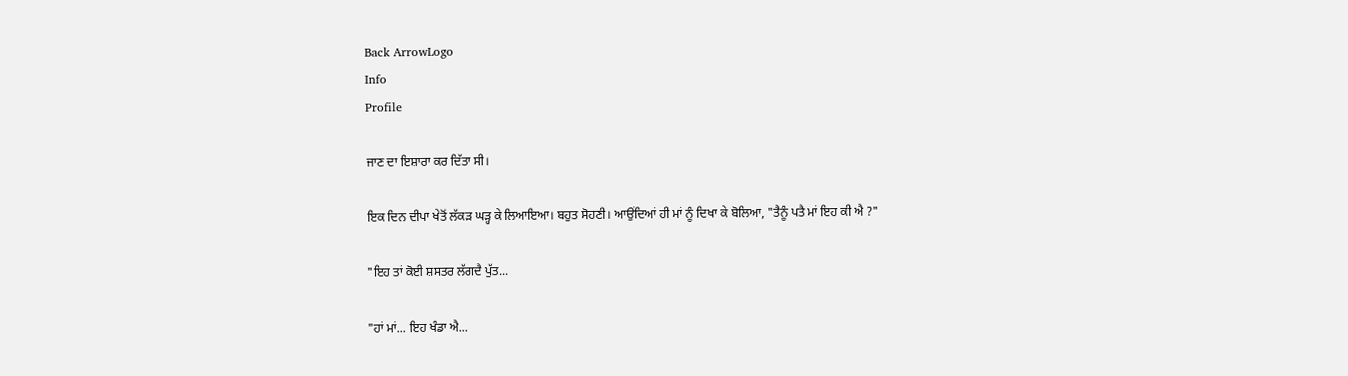Back ArrowLogo
Info
Profile

ਜਾਣ ਦਾ ਇਸ਼ਾਰਾ ਕਰ ਦਿੱਤਾ ਸੀ।

ਇਕ ਦਿਨ ਦੀਪਾ ਖੇਤੋਂ ਲੱਕੜ ਘੜ੍ਹ ਕੇ ਲਿਆਇਆ। ਬਹੁਤ ਸੋਹਣੀ। ਆਉਂਦਿਆਂ ਹੀ ਮਾਂ ਨੂੰ ਦਿਖਾ ਕੇ ਬੋਲਿਆ, "ਤੈਨੂੰ ਪਤੈ ਮਾਂ ਇਹ ਕੀ ਐ ?"

"ਇਹ ਤਾਂ ਕੋਈ ਸ਼ਸਤਰ ਲੱਗਦੈ ਪੁੱਤ...

"ਹਾਂ ਮਾਂ... ਇਹ ਖੰਡਾ ਐ...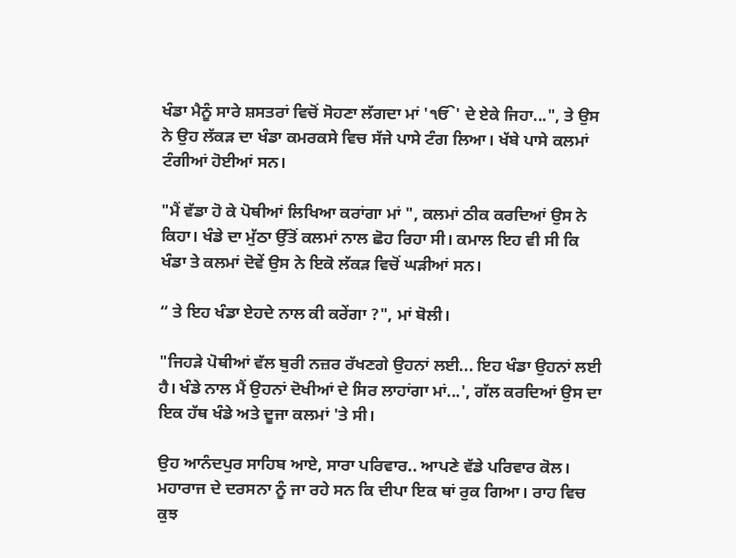ਖੰਡਾ ਮੈਨੂੰ ਸਾਰੇ ਸ਼ਸਤਰਾਂ ਵਿਚੋਂ ਸੋਹਣਾ ਲੱਗਦਾ ਮਾਂ 'ੴ' ਦੇ ਏਕੇ ਜਿਹਾ...", ਤੇ ਉਸ ਨੇ ਉਹ ਲੱਕੜ ਦਾ ਖੰਡਾ ਕਮਰਕਸੇ ਵਿਚ ਸੱਜੇ ਪਾਸੇ ਟੰਗ ਲਿਆ। ਖੱਬੇ ਪਾਸੇ ਕਲਮਾਂ ਟੰਗੀਆਂ ਹੋਈਆਂ ਸਨ।

"ਮੈਂ ਵੱਡਾ ਹੋ ਕੇ ਪੋਥੀਆਂ ਲਿਖਿਆ ਕਰਾਂਗਾ ਮਾਂ ", ਕਲਮਾਂ ਠੀਕ ਕਰਦਿਆਂ ਉਸ ਨੇ ਕਿਹਾ। ਖੰਡੇ ਦਾ ਮੁੱਠਾ ਉੱਤੋਂ ਕਲਮਾਂ ਨਾਲ ਛੋਹ ਰਿਹਾ ਸੀ। ਕਮਾਲ ਇਹ ਵੀ ਸੀ ਕਿ ਖੰਡਾ ਤੇ ਕਲਮਾਂ ਦੋਵੇਂ ਉਸ ਨੇ ਇਕੋ ਲੱਕੜ ਵਿਚੋਂ ਘੜੀਆਂ ਸਨ।

“ ਤੇ ਇਹ ਖੰਡਾ ਏਹਦੇ ਨਾਲ ਕੀ ਕਰੇਂਗਾ ?", ਮਾਂ ਬੋਲੀ।

"ਜਿਹੜੇ ਪੋਥੀਆਂ ਵੱਲ ਬੁਰੀ ਨਜ਼ਰ ਰੱਖਣਗੇ ਉਹਨਾਂ ਲਈ... ਇਹ ਖੰਡਾ ਉਹਨਾਂ ਲਈ ਹੈ। ਖੰਡੇ ਨਾਲ ਮੈਂ ਉਹਨਾਂ ਦੋਖੀਆਂ ਦੇ ਸਿਰ ਲਾਹਾਂਗਾ ਮਾਂ...', ਗੱਲ ਕਰਦਿਆਂ ਉਸ ਦਾ ਇਕ ਹੱਥ ਖੰਡੇ ਅਤੇ ਦੂਜਾ ਕਲਮਾਂ 'ਤੇ ਸੀ।

ਉਹ ਆਨੰਦਪੁਰ ਸਾਹਿਬ ਆਏ, ਸਾਰਾ ਪਰਿਵਾਰ.. ਆਪਣੇ ਵੱਡੇ ਪਰਿਵਾਰ ਕੋਲ। ਮਹਾਰਾਜ ਦੇ ਦਰਸਨਾ ਨੂੰ ਜਾ ਰਹੇ ਸਨ ਕਿ ਦੀਪਾ ਇਕ ਥਾਂ ਰੁਕ ਗਿਆ। ਰਾਹ ਵਿਚ ਕੁਝ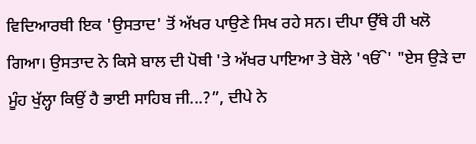ਵਿਦਿਆਰਥੀ ਇਕ 'ਉਸਤਾਦ' ਤੋਂ ਅੱਖਰ ਪਾਉਣੇ ਸਿਖ ਰਹੇ ਸਨ। ਦੀਪਾ ਉੱਥੇ ਹੀ ਖਲੋ ਗਿਆ। ਉਸਤਾਦ ਨੇ ਕਿਸੇ ਬਾਲ ਦੀ ਪੋਥੀ 'ਤੇ ਅੱਖਰ ਪਾਇਆ ਤੇ ਬੋਲੇ 'ੴ' "ਏਸ ਉੜੇ ਦਾ ਮੂੰਹ ਖੁੱਲ੍ਹਾ ਕਿਉਂ ਹੈ ਭਾਈ ਸਾਹਿਬ ਜੀ...?”, ਦੀਪੇ ਨੇ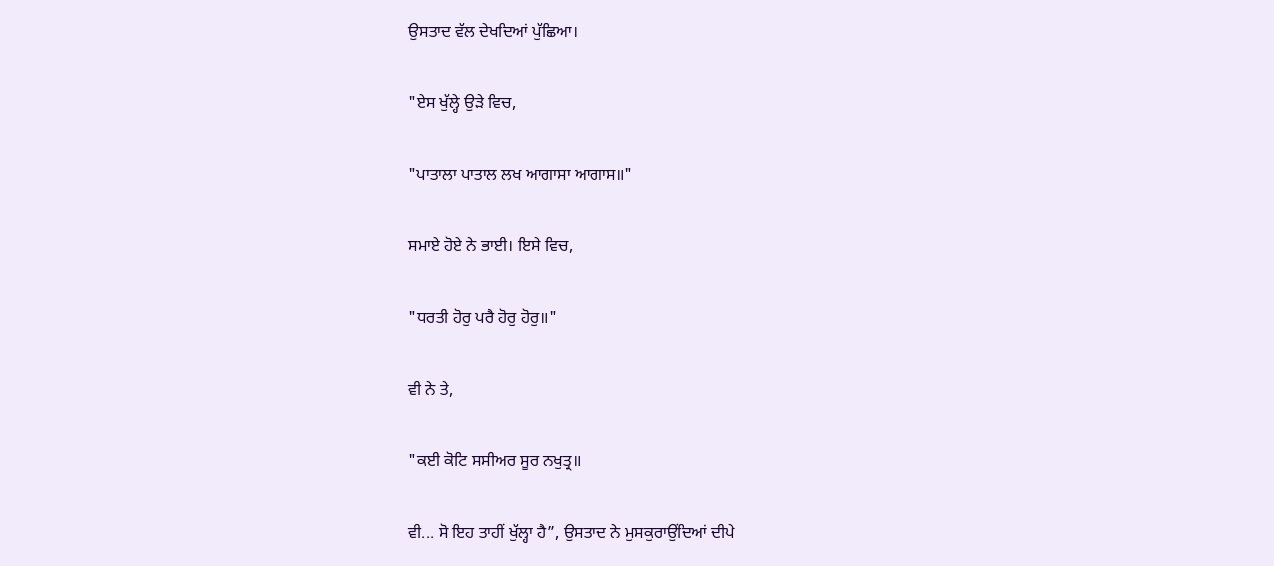ਉਸਤਾਦ ਵੱਲ ਦੇਖਦਿਆਂ ਪੁੱਛਿਆ।

"ਏਸ ਖੁੱਲ੍ਹੇ ਉੜੇ ਵਿਚ,

"ਪਾਤਾਲਾ ਪਾਤਾਲ ਲਖ ਆਗਾਸਾ ਆਗਾਸ॥"

ਸਮਾਏ ਹੋਏ ਨੇ ਭਾਈ। ਇਸੇ ਵਿਚ,

"ਧਰਤੀ ਹੋਰੁ ਪਰੈ ਹੋਰੁ ਹੋਰੁ॥"

ਵੀ ਨੇ ਤੇ,

"ਕਈ ਕੋਟਿ ਸਸੀਅਰ ਸੂਰ ਨਖੁਤ੍ਰ॥

ਵੀ... ਸੋ ਇਹ ਤਾਹੀਂ ਖੁੱਲ੍ਹਾ ਹੈ”, ਉਸਤਾਦ ਨੇ ਮੁਸਕੁਰਾਉਂਦਿਆਂ ਦੀਪੇ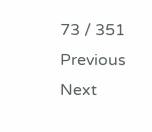73 / 351
Previous
Next